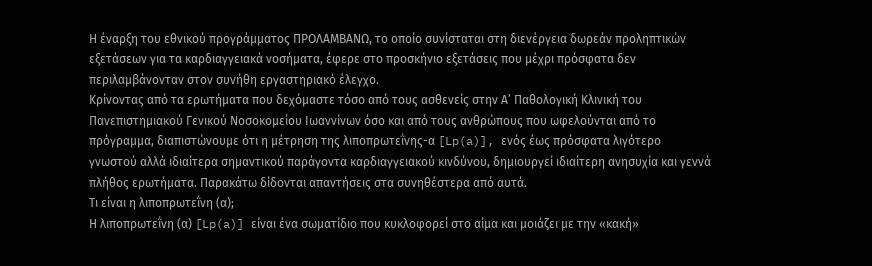Η έναρξη του εθνικού προγράμματος ΠΡΟΛΑΜΒΑΝΩ, το οποίο συνίσταται στη διενέργεια δωρεάν προληπτικών εξετάσεων για τα καρδιαγγειακά νοσήματα, έφερε στο προσκήνιο εξετάσεις που μέχρι πρόσφατα δεν περιλαμβάνονταν στον συνήθη εργαστηριακό έλεγχο.
Κρίνοντας από τα ερωτήματα που δεχόμαστε τόσο από τους ασθενείς στην Α’ Παθολογική Κλινική του Πανεπιστημιακού Γενικού Νοσοκομείου Ιωαννίνων όσο και από τους ανθρώπους που ωφελούνται από το πρόγραμμα, διαπιστώνουμε ότι η μέτρηση της λιποπρωτεΐνης-α [Lp(a)], ενός έως πρόσφατα λιγότερο γνωστού αλλά ιδιαίτερα σημαντικού παράγοντα καρδιαγγειακού κινδύνου, δημιουργεί ιδιαίτερη ανησυχία και γεννά πλήθος ερωτήματα. Παρακάτω δίδονται απαντήσεις στα συνηθέστερα από αυτά.
Τι είναι η λιποπρωτεΐνη (α);
Η λιποπρωτεΐνη (α) [Lp(a)] είναι ένα σωματίδιο που κυκλοφορεί στο αίμα και μοιάζει με την «κακή»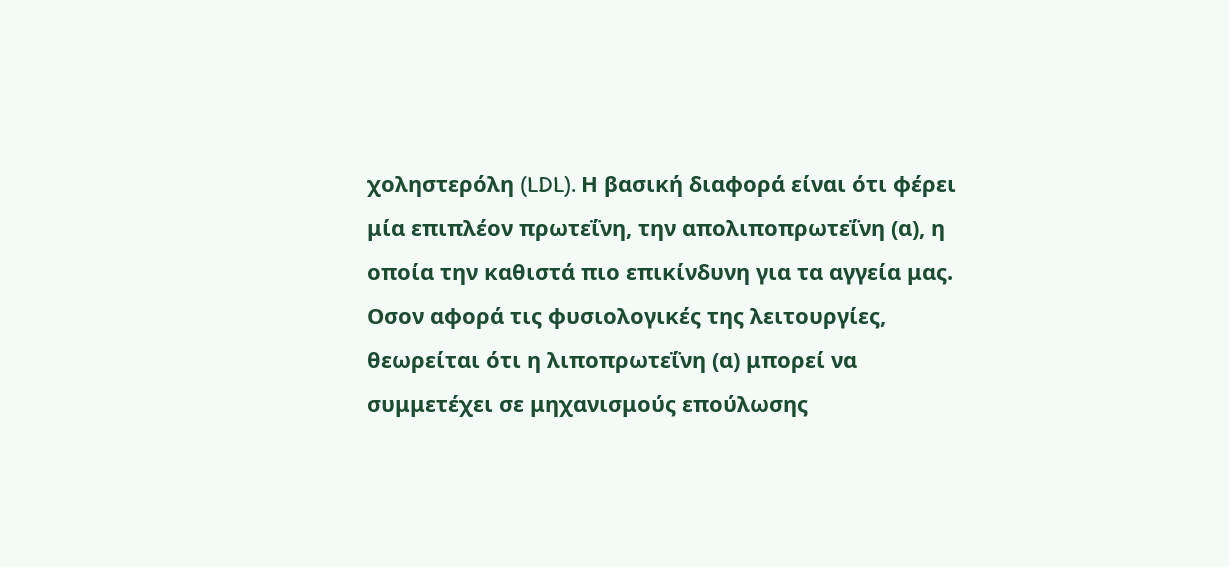χοληστερόλη (LDL). Η βασική διαφορά είναι ότι φέρει μία επιπλέον πρωτεΐνη, την απολιποπρωτεΐνη (α), η οποία την καθιστά πιο επικίνδυνη για τα αγγεία μας.
Οσον αφορά τις φυσιολογικές της λειτουργίες, θεωρείται ότι η λιποπρωτεΐνη (α) μπορεί να συμμετέχει σε μηχανισμούς επούλωσης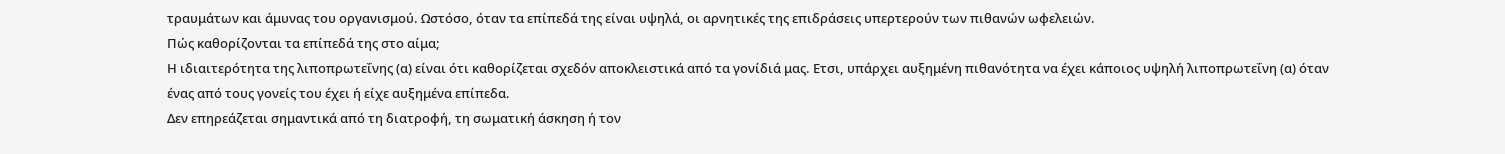τραυμάτων και άμυνας του οργανισμού. Ωστόσο, όταν τα επίπεδά της είναι υψηλά, οι αρνητικές της επιδράσεις υπερτερούν των πιθανών ωφελειών.
Πώς καθορίζονται τα επίπεδά της στο αίμα;
Η ιδιαιτερότητα της λιποπρωτεΐνης (α) είναι ότι καθορίζεται σχεδόν αποκλειστικά από τα γονίδιά μας. Ετσι, υπάρχει αυξημένη πιθανότητα να έχει κάποιος υψηλή λιποπρωτεΐνη (α) όταν ένας από τους γονείς του έχει ή είχε αυξημένα επίπεδα.
Δεν επηρεάζεται σημαντικά από τη διατροφή, τη σωματική άσκηση ή τον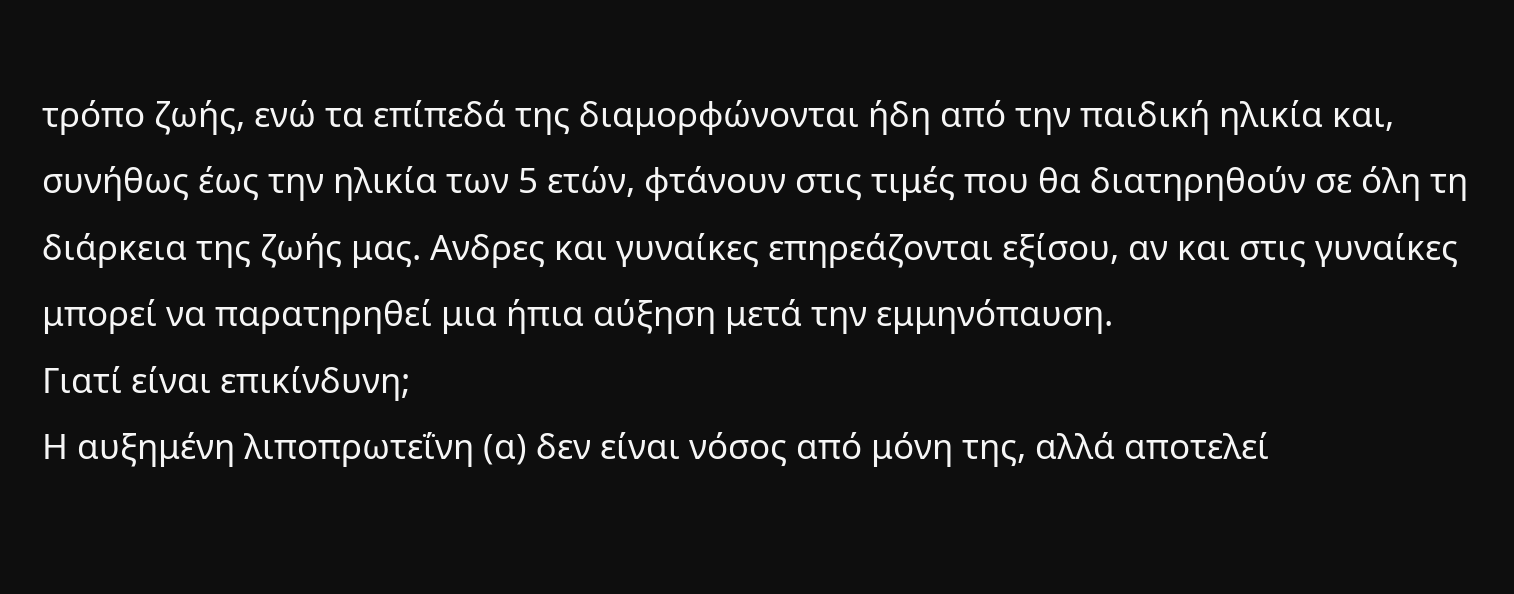τρόπο ζωής, ενώ τα επίπεδά της διαμορφώνονται ήδη από την παιδική ηλικία και, συνήθως έως την ηλικία των 5 ετών, φτάνουν στις τιμές που θα διατηρηθούν σε όλη τη διάρκεια της ζωής μας. Ανδρες και γυναίκες επηρεάζονται εξίσου, αν και στις γυναίκες μπορεί να παρατηρηθεί μια ήπια αύξηση μετά την εμμηνόπαυση.
Γιατί είναι επικίνδυνη;
Η αυξημένη λιποπρωτεΐνη (α) δεν είναι νόσος από μόνη της, αλλά αποτελεί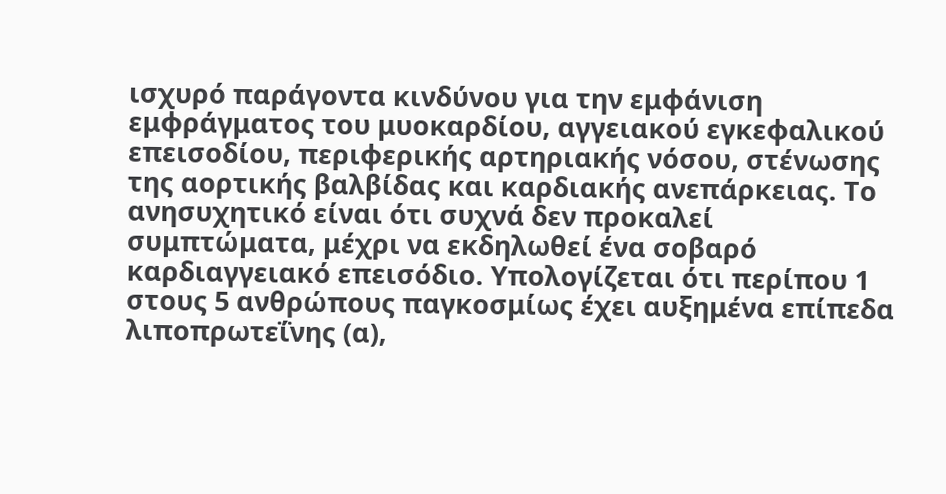ισχυρό παράγοντα κινδύνου για την εμφάνιση εμφράγματος του μυοκαρδίου, αγγειακού εγκεφαλικού επεισοδίου, περιφερικής αρτηριακής νόσου, στένωσης της αορτικής βαλβίδας και καρδιακής ανεπάρκειας. Το ανησυχητικό είναι ότι συχνά δεν προκαλεί συμπτώματα, μέχρι να εκδηλωθεί ένα σοβαρό καρδιαγγειακό επεισόδιο. Υπολογίζεται ότι περίπου 1 στους 5 ανθρώπους παγκοσμίως έχει αυξημένα επίπεδα λιποπρωτεΐνης (α),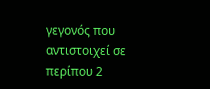γεγονός που αντιστοιχεί σε περίπου 2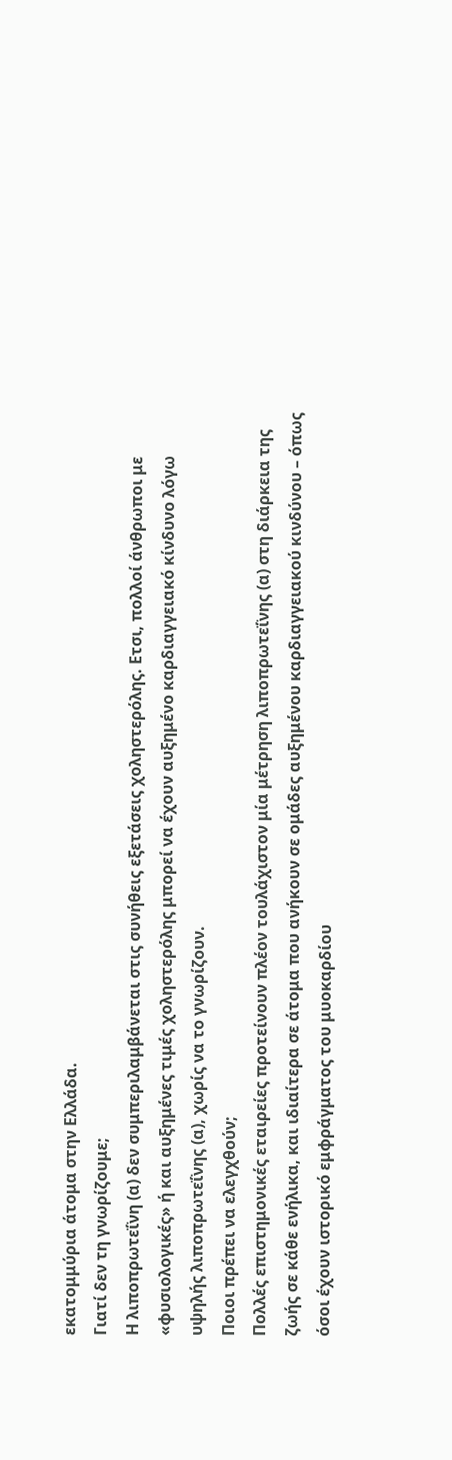εκατομμύρια άτομα στην Ελλάδα.
Γιατί δεν τη γνωρίζουμε;
Η λιποπρωτεΐνη (α) δεν συμπεριλαμβάνεται στις συνήθεις εξετάσεις χοληστερόλης. Ετσι, πολλοί άνθρωποι με «φυσιολογικές» ή και αυξημένες τιμές χοληστερόλης μπορεί να έχουν αυξημένο καρδιαγγειακό κίνδυνο λόγω υψηλής λιποπρωτεΐνης (α), χωρίς να το γνωρίζουν.
Ποιοι πρέπει να ελεγχθούν;
Πολλές επιστημονικές εταιρείες προτείνουν πλέον τουλάχιστον μία μέτρηση λιποπρωτεΐνης (α) στη διάρκεια της ζωής σε κάθε ενήλικα, και ιδιαίτερα σε άτομα που ανήκουν σε ομάδες αυξημένου καρδιαγγειακού κινδύνου – όπως όσοι έχουν ιστορικό εμφράγματος του μυοκαρδίου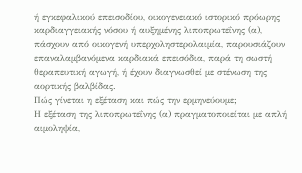ή εγκεφαλικού επεισοδίου, οικογενειακό ιστορικό πρόωρης καρδιαγγειακής νόσου ή αυξημένης λιποπρωτεΐνης (α), πάσχουν από οικογενή υπερχοληστερολαιμία, παρουσιάζουν επαναλαμβανόμενα καρδιακά επεισόδια, παρά τη σωστή θεραπευτική αγωγή, ή έχουν διαγνωσθεί με στένωση της αορτικής βαλβίδας.
Πώς γίνεται η εξέταση και πώς την ερμηνεύουμε;
Η εξέταση της λιποπρωτεΐνης (α) πραγματοποιείται με απλή αιμοληψία,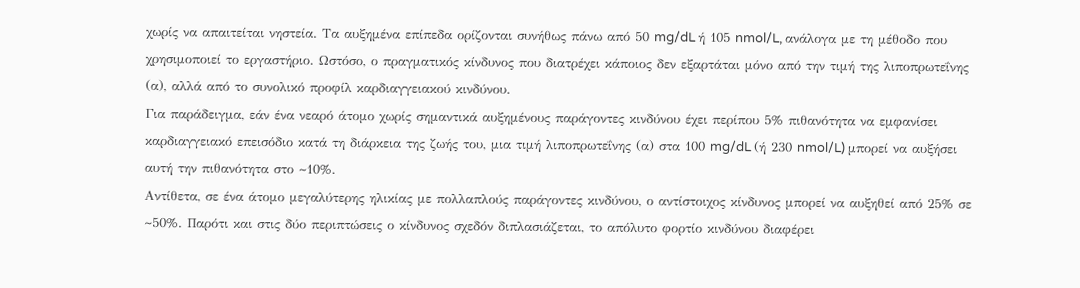χωρίς να απαιτείται νηστεία. Τα αυξημένα επίπεδα ορίζονται συνήθως πάνω από 50 mg/dL ή 105 nmol/L, ανάλογα με τη μέθοδο που χρησιμοποιεί το εργαστήριο. Ωστόσο, ο πραγματικός κίνδυνος που διατρέχει κάποιος δεν εξαρτάται μόνο από την τιμή της λιποπρωτεΐνης (α), αλλά από το συνολικό προφίλ καρδιαγγειακού κινδύνου.
Για παράδειγμα, εάν ένα νεαρό άτομο χωρίς σημαντικά αυξημένους παράγοντες κινδύνου έχει περίπου 5% πιθανότητα να εμφανίσει καρδιαγγειακό επεισόδιο κατά τη διάρκεια της ζωής του, μια τιμή λιποπρωτεΐνης (α) στα 100 mg/dL (ή 230 nmol/L) μπορεί να αυξήσει αυτή την πιθανότητα στο ~10%.
Αντίθετα, σε ένα άτομο μεγαλύτερης ηλικίας με πολλαπλούς παράγοντες κινδύνου, ο αντίστοιχος κίνδυνος μπορεί να αυξηθεί από 25% σε ~50%. Παρότι και στις δύο περιπτώσεις ο κίνδυνος σχεδόν διπλασιάζεται, το απόλυτο φορτίο κινδύνου διαφέρει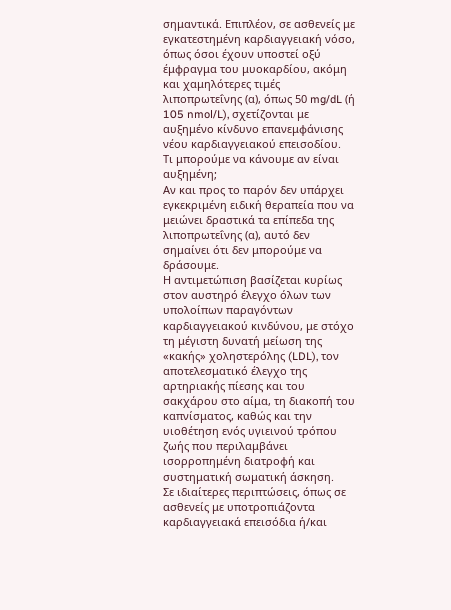σημαντικά. Επιπλέον, σε ασθενείς με εγκατεστημένη καρδιαγγειακή νόσο, όπως όσοι έχουν υποστεί οξύ έμφραγμα του μυοκαρδίου, ακόμη και χαμηλότερες τιμές λιποπρωτεΐνης (α), όπως 50 mg/dL (ή 105 nmol/L), σχετίζονται με αυξημένο κίνδυνο επανεμφάνισης νέου καρδιαγγειακού επεισοδίου.
Τι μπορούμε να κάνουμε αν είναι αυξημένη;
Αν και προς το παρόν δεν υπάρχει εγκεκριμένη ειδική θεραπεία που να μειώνει δραστικά τα επίπεδα της λιποπρωτεΐνης (α), αυτό δεν σημαίνει ότι δεν μπορούμε να δράσουμε.
Η αντιμετώπιση βασίζεται κυρίως στον αυστηρό έλεγχο όλων των υπολοίπων παραγόντων καρδιαγγειακού κινδύνου, με στόχο τη μέγιστη δυνατή μείωση της «κακής» χοληστερόλης (LDL), τον αποτελεσματικό έλεγχο της αρτηριακής πίεσης και του σακχάρου στο αίμα, τη διακοπή του καπνίσματος, καθώς και την υιοθέτηση ενός υγιεινού τρόπου ζωής που περιλαμβάνει ισορροπημένη διατροφή και συστηματική σωματική άσκηση.
Σε ιδιαίτερες περιπτώσεις, όπως σε ασθενείς με υποτροπιάζοντα καρδιαγγειακά επεισόδια ή/και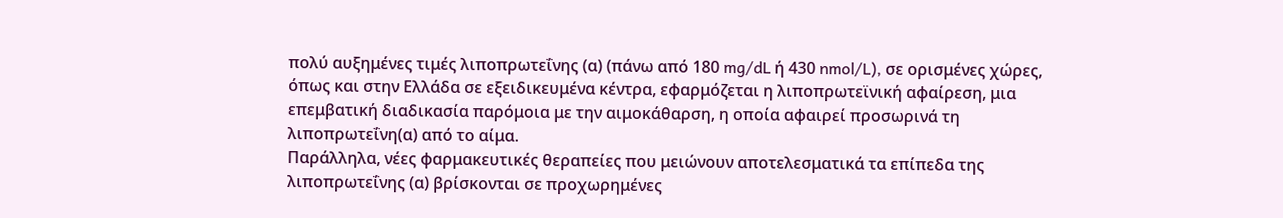πολύ αυξημένες τιμές λιποπρωτεΐνης (α) (πάνω από 180 mg/dL ή 430 nmol/L), σε ορισμένες χώρες, όπως και στην Ελλάδα σε εξειδικευμένα κέντρα, εφαρμόζεται η λιποπρωτεϊνική αφαίρεση, μια επεμβατική διαδικασία παρόμοια με την αιμοκάθαρση, η οποία αφαιρεί προσωρινά τη λιποπρωτεΐνη(α) από το αίμα.
Παράλληλα, νέες φαρμακευτικές θεραπείες που μειώνουν αποτελεσματικά τα επίπεδα της λιποπρωτεΐνης (α) βρίσκονται σε προχωρημένες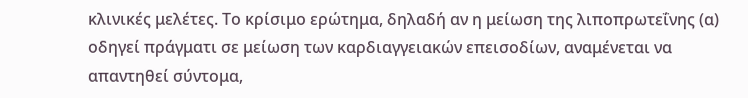κλινικές μελέτες. Το κρίσιμο ερώτημα, δηλαδή αν η μείωση της λιποπρωτεΐνης (α) οδηγεί πράγματι σε μείωση των καρδιαγγειακών επεισοδίων, αναμένεται να απαντηθεί σύντομα,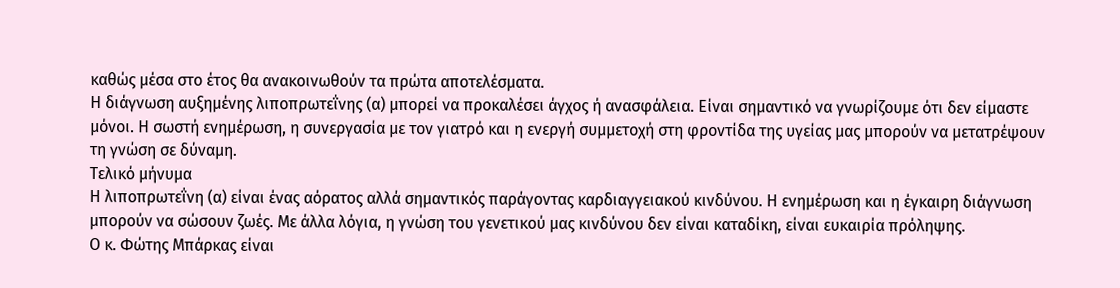καθώς μέσα στο έτος θα ανακοινωθούν τα πρώτα αποτελέσματα.
Η διάγνωση αυξημένης λιποπρωτεΐνης (α) μπορεί να προκαλέσει άγχος ή ανασφάλεια. Είναι σημαντικό να γνωρίζουμε ότι δεν είμαστε μόνοι. Η σωστή ενημέρωση, η συνεργασία με τον γιατρό και η ενεργή συμμετοχή στη φροντίδα της υγείας μας μπορούν να μετατρέψουν τη γνώση σε δύναμη.
Τελικό μήνυμα
Η λιποπρωτεΐνη (α) είναι ένας αόρατος αλλά σημαντικός παράγοντας καρδιαγγειακού κινδύνου. Η ενημέρωση και η έγκαιρη διάγνωση μπορούν να σώσουν ζωές. Με άλλα λόγια, η γνώση του γενετικού μας κινδύνου δεν είναι καταδίκη, είναι ευκαιρία πρόληψης.
Ο κ. Φώτης Μπάρκας είναι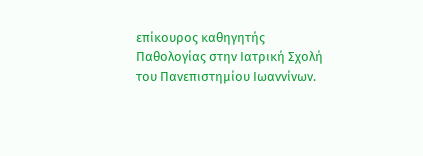επίκουρος καθηγητής Παθολογίας στην Ιατρική Σχολή του Πανεπιστημίου Ιωαννίνων.